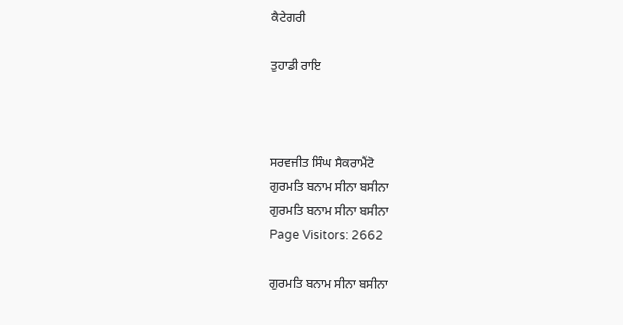ਕੈਟੇਗਰੀ

ਤੁਹਾਡੀ ਰਾਇ



ਸਰਵਜੀਤ ਸਿੰਘ ਸੈਕਰਾਮੈਂਟੋ
ਗੁਰਮਤਿ ਬਨਾਮ ਸੀਨਾ ਬਸੀਨਾ
ਗੁਰਮਤਿ ਬਨਾਮ ਸੀਨਾ ਬਸੀਨਾ
Page Visitors: 2662

ਗੁਰਮਤਿ ਬਨਾਮ ਸੀਨਾ ਬਸੀਨਾ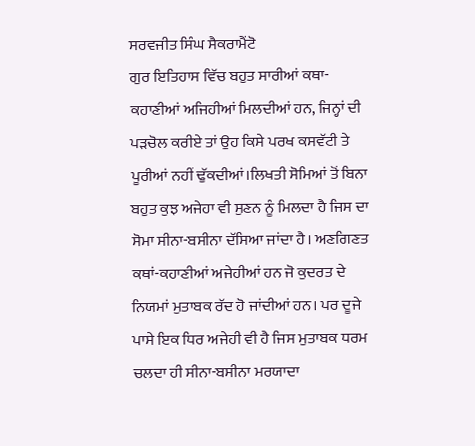ਸਰਵਜੀਤ ਸਿੰਘ ਸੈਕਰਾਮੈਂਟੋ
ਗੁਰ ਇਤਿਹਾਸ ਵਿੱਚ ਬਹੁਤ ਸਾਰੀਆਂ ਕਥਾ-ਕਹਾਣੀਆਂ ਅਜਿਹੀਆਂ ਮਿਲਦੀਆਂ ਹਨ, ਜਿਨ੍ਹਾਂ ਦੀ ਪੜਚੋਲ ਕਰੀਏ ਤਾਂ ਉਹ ਕਿਸੇ ਪਰਖ ਕਸਵੱਟੀ ਤੇ ਪੂਰੀਆਂ ਨਹੀਂ ਢੁੱਕਦੀਆਂ।ਲਿਖਤੀ ਸੋਮਿਆਂ ਤੋਂ ਬਿਨਾ ਬਹੁਤ ਕੁਝ ਅਜੇਹਾ ਵੀ ਸੁਣਨ ਨੂੰ ਮਿਲਦਾ ਹੈ ਜਿਸ ਦਾ ਸੋਮਾ ਸੀਨਾ-ਬਸੀਨਾ ਦੱਸਿਆ ਜਾਂਦਾ ਹੈ। ਅਣਗਿਣਤ ਕਥਾਂ-ਕਹਾਣੀਆਂ ਅਜੇਹੀਆਂ ਹਨ ਜੋ ਕੁਦਰਤ ਦੇ ਨਿਯਮਾਂ ਮੁਤਾਬਕ ਰੱਦ ਹੋ ਜਾਂਦੀਆਂ ਹਨ। ਪਰ ਦੂਜੇ ਪਾਸੇ ਇਕ ਧਿਰ ਅਜੇਹੀ ਵੀ ਹੈ ਜਿਸ ਮੁਤਾਬਕ ਧਰਮ ਚਲਦਾ ਹੀ ਸੀਨਾ-ਬਸੀਨਾ ਮਰਯਾਦਾ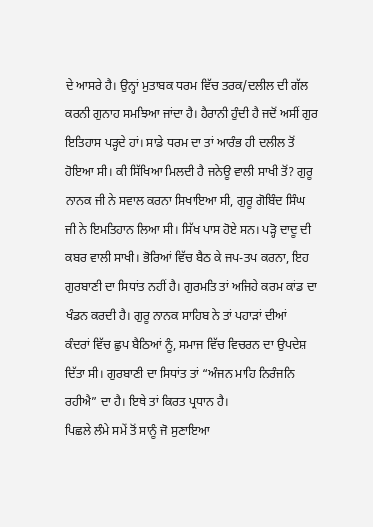ਦੇ ਆਸਰੇ ਹੈ। ਉਨ੍ਹਾਂ ਮੁਤਾਬਕ ਧਰਮ ਵਿੱਚ ਤਰਕ/ਦਲੀਲ ਦੀ ਗੱਲ ਕਰਨੀ ਗੁਨਾਹ ਸਮਝਿਆ ਜਾਂਦਾ ਹੈ। ਹੈਰਾਨੀ ਹੁੰਦੀ ਹੈ ਜਦੋਂ ਅਸੀਂ ਗੁਰ ਇਤਿਹਾਸ ਪੜ੍ਹਦੇ ਹਾਂ। ਸਾਡੇ ਧਰਮ ਦਾ ਤਾਂ ਆਰੰਭ ਹੀ ਦਲੀਲ ਤੋਂ ਹੋਇਆ ਸੀ। ਕੀ ਸਿੱਖਿਆ ਮਿਲਦੀ ਹੈ ਜਨੇਊ ਵਾਲੀ ਸਾਖੀ ਤੋਂ? ਗੁਰੂ ਨਾਨਕ ਜੀ ਨੇ ਸਵਾਲ ਕਰਨਾ ਸਿਖਾਇਆ ਸੀ, ਗੁਰੂ ਗੋਬਿੰਦ ਸਿੰਘ ਜੀ ਨੇ ਇਮਤਿਹਾਨ ਲਿਆ ਸੀ। ਸਿੱਖ ਪਾਸ ਹੋਏ ਸਨ। ਪੜ੍ਹੋ ਦਾਦੂ ਦੀ ਕਬਰ ਵਾਲੀ ਸਾਖੀ। ਭੋਰਿਆਂ ਵਿੱਚ ਬੈਠ ਕੇ ਜਪ-ਤਪ ਕਰਨਾ, ਇਹ ਗੁਰਬਾਣੀ ਦਾ ਸਿਧਾਂਤ ਨਹੀਂ ਹੈ। ਗੁਰਮਤਿ ਤਾਂ ਅਜਿਹੇ ਕਰਮ ਕਾਂਡ ਦਾ ਖੰਡਨ ਕਰਦੀ ਹੈ। ਗੁਰੂ ਨਾਨਕ ਸਾਹਿਬ ਨੇ ਤਾਂ ਪਹਾੜਾਂ ਦੀਆਂ  ਕੰਦਰਾਂ ਵਿੱਚ ਛੁਪ ਬੈਠਿਆਂ ਨੂੰ, ਸਮਾਜ ਵਿੱਚ ਵਿਚਰਨ ਦਾ ਉਪਦੇਸ਼ ਦਿੱਤਾ ਸੀ। ਗੁਰਬਾਣੀ ਦਾ ਸਿਧਾਂਤ ਤਾਂ “ਅੰਜਨ ਮਾਹਿ ਨਿਰੰਜਨਿ ਰਹੀਐ” ਦਾ ਹੈ। ਇਥੇ ਤਾਂ ਕਿਰਤ ਪ੍ਰਧਾਨ ਹੈ।
ਪਿਛਲੇ ਲੰਮੇ ਸਮੇਂ ਤੋਂ ਸਾਨੂੰ ਜੋ ਸੁਣਾਇਆ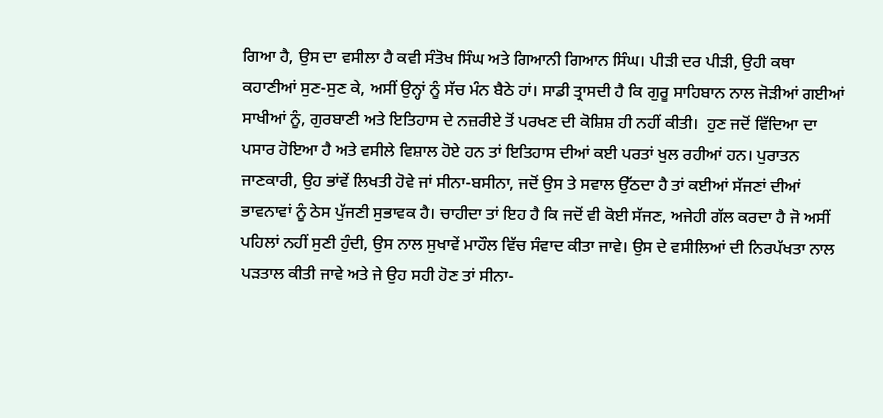ਗਿਆ ਹੈ, ਉਸ ਦਾ ਵਸੀਲਾ ਹੈ ਕਵੀ ਸੰਤੋਖ ਸਿੰਘ ਅਤੇ ਗਿਆਨੀ ਗਿਆਨ ਸਿੰਘ। ਪੀੜੀ ਦਰ ਪੀੜੀ, ਉਹੀ ਕਥਾ ਕਹਾਣੀਆਂ ਸੁਣ-ਸੁਣ ਕੇ, ਅਸੀਂ ਉਨ੍ਹਾਂ ਨੂੰ ਸੱਚ ਮੰਨ ਬੈਠੇ ਹਾਂ। ਸਾਡੀ ਤ੍ਰਾਸਦੀ ਹੈ ਕਿ ਗੁਰੂ ਸਾਹਿਬਾਨ ਨਾਲ ਜੋੜੀਆਂ ਗਈਆਂ ਸਾਖੀਆਂ ਨੂੰ, ਗੁਰਬਾਣੀ ਅਤੇ ਇਤਿਹਾਸ ਦੇ ਨਜ਼ਰੀਏ ਤੋਂ ਪਰਖਣ ਦੀ ਕੋਸ਼ਿਸ਼ ਹੀ ਨਹੀਂ ਕੀਤੀ।  ਹੁਣ ਜਦੋਂ ਵਿੱਦਿਆ ਦਾ ਪਸਾਰ ਹੋਇਆ ਹੈ ਅਤੇ ਵਸੀਲੇ ਵਿਸ਼ਾਲ ਹੋਏ ਹਨ ਤਾਂ ਇਤਿਹਾਸ ਦੀਆਂ ਕਈ ਪਰਤਾਂ ਖੁਲ ਰਹੀਆਂ ਹਨ। ਪੁਰਾਤਨ ਜਾਣਕਾਰੀ, ਉਹ ਭਾਂਵੇਂ ਲਿਖਤੀ ਹੋਵੇ ਜਾਂ ਸੀਨਾ-ਬਸੀਨਾ, ਜਦੋਂ ਉਸ ਤੇ ਸਵਾਲ ਉੱਠਦਾ ਹੈ ਤਾਂ ਕਈਆਂ ਸੱਜਣਾਂ ਦੀਆਂ ਭਾਵਨਾਵਾਂ ਨੂੰ ਠੇਸ ਪੁੱਜਣੀ ਸੁਭਾਵਕ ਹੈ। ਚਾਹੀਦਾ ਤਾਂ ਇਹ ਹੈ ਕਿ ਜਦੋਂ ਵੀ ਕੋਈ ਸੱਜਣ, ਅਜੇਹੀ ਗੱਲ ਕਰਦਾ ਹੈ ਜੋ ਅਸੀਂ ਪਹਿਲਾਂ ਨਹੀਂ ਸੁਣੀ ਹੁੰਦੀ, ਉਸ ਨਾਲ ਸੁਖਾਵੇਂ ਮਾਹੌਲ ਵਿੱਚ ਸੰਵਾਦ ਕੀਤਾ ਜਾਵੇ। ਉਸ ਦੇ ਵਸੀਲਿਆਂ ਦੀ ਨਿਰਪੱਖਤਾ ਨਾਲ ਪੜਤਾਲ ਕੀਤੀ ਜਾਵੇ ਅਤੇ ਜੇ ਉਹ ਸਹੀ ਹੋਣ ਤਾਂ ਸੀਨਾ-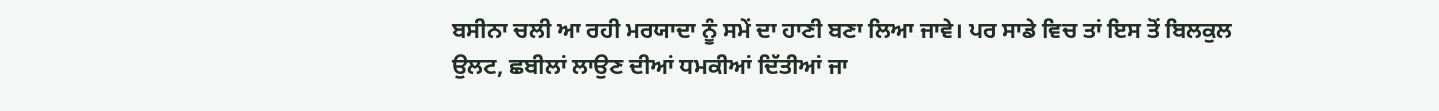ਬਸੀਨਾ ਚਲੀ ਆ ਰਹੀ ਮਰਯਾਦਾ ਨੂੰ ਸਮੇਂ ਦਾ ਹਾਣੀ ਬਣਾ ਲਿਆ ਜਾਵੇ। ਪਰ ਸਾਡੇ ਵਿਚ ਤਾਂ ਇਸ ਤੋਂ ਬਿਲਕੁਲ ਉਲਟ, ਛਬੀਲਾਂ ਲਾਉਣ ਦੀਆਂ ਧਮਕੀਆਂ ਦਿੱਤੀਆਂ ਜਾ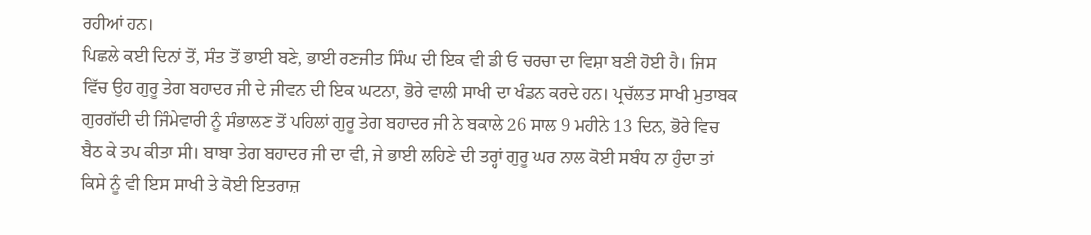ਰਹੀਆਂ ਹਨ।
ਪਿਛਲੇ ਕਈ ਦਿਨਾਂ ਤੋਂ, ਸੰਤ ਤੋਂ ਭਾਈ ਬਣੇ, ਭਾਈ ਰਣਜੀਤ ਸਿੰਘ ਦੀ ਇਕ ਵੀ ਡੀ ਓ ਚਰਚਾ ਦਾ ਵਿਸ਼ਾ ਬਣੀ ਹੋਈ ਹੈ। ਜਿਸ ਵਿੱਚ ਉਹ ਗੁਰੂ ਤੇਗ ਬਹਾਦਰ ਜੀ ਦੇ ਜੀਵਨ ਦੀ ਇਕ ਘਟਨਾ, ਭੋਰੇ ਵਾਲੀ ਸਾਖੀ ਦਾ ਖੰਡਨ ਕਰਦੇ ਹਨ। ਪ੍ਰਚੱਲਤ ਸਾਖੀ ਮੁਤਾਬਕ ਗੁਰਗੱਦੀ ਦੀ ਜਿੰਮੇਵਾਰੀ ਨੂੰ ਸੰਭਾਲਣ ਤੋਂ ਪਹਿਲਾਂ ਗੁਰੂ ਤੇਗ ਬਹਾਦਰ ਜੀ ਨੇ ਬਕਾਲੇ 26 ਸਾਲ 9 ਮਹੀਨੇ 13 ਦਿਨ, ਭੋਰੇ ਵਿਚ ਬੈਠ ਕੇ ਤਪ ਕੀਤਾ ਸੀ। ਬਾਬਾ ਤੇਗ ਬਹਾਦਰ ਜੀ ਦਾ ਵੀ, ਜੇ ਭਾਈ ਲਹਿਣੇ ਦੀ ਤਰ੍ਹਾਂ ਗੁਰੂ ਘਰ ਨਾਲ ਕੋਈ ਸਬੰਧ ਨਾ ਹੁੰਦਾ ਤਾਂ ਕਿਸੇ ਨੂੰ ਵੀ ਇਸ ਸਾਖੀ ਤੇ ਕੋਈ ਇਤਰਾਜ਼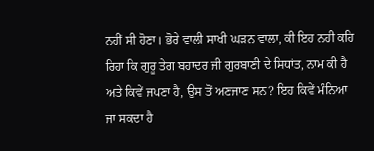ਨਹੀਂ ਸੀ ਹੋਣਾ। ਭੋਰੇ ਵਾਲੀ ਸਾਖੀ ਘੜਨ ਵਾਲਾ, ਕੀ ਇਹ ਨਹੀ ਕਹਿ ਰਿਹਾ ਕਿ ਗੁਰੂ ਤੇਗ ਬਹਾਦਰ ਜੀ ਗੁਰਬਾਣੀ ਦੇ ਸਿਧਾਂਤ, ਨਾਮ ਕੀ ਹੈ ਅਤੇ ਕਿਵੇਂ ਜਪਣਾ ਹੈ, ਉਸ ਤੋਂ ਅਣਜਾਣ ਸਨ? ਇਹ ਕਿਵੇਂ ਮੰਨਿਆ ਜਾ ਸਕਦਾ ਹੈ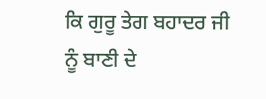ਕਿ ਗੁਰੂ ਤੇਗ ਬਹਾਦਰ ਜੀ ਨੂੰ ਬਾਣੀ ਦੇ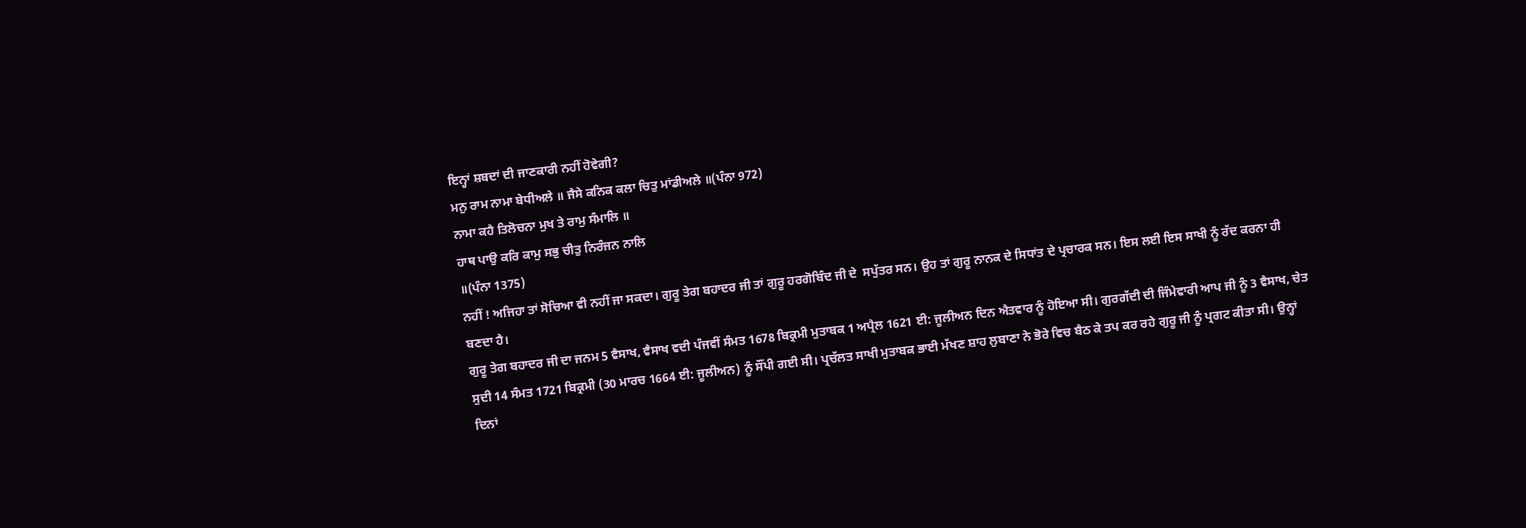ਇਨ੍ਹਾਂ ਸ਼ਬਦਾਂ ਦੀ ਜਾਣਕਾਰੀ ਨਹੀਂ ਹੋਵੇਗੀ?
ਮਨੁ ਰਾਮ ਨਾਮਾ ਬੇਧੀਅਲੇ ॥ ਜੈਸੇ ਕਨਿਕ ਕਲਾ ਚਿਤੁ ਮਾਂਡੀਅਲੇ ॥(ਪੰਨਾ 972)
ਨਾਮਾ ਕਹੈ ਤਿਲੋਚਨਾ ਮੁਖ ਤੇ ਰਾਮੁ ਸੰਮਾਲਿ ॥
ਹਾਥ ਪਾਉ ਕਰਿ ਕਾਮੁ ਸਭੁ ਚੀਤੁ ਨਿਰੰਜਨ ਨਾਲਿ
॥(ਪੰਨਾ 1375)
ਨਹੀਂ ! ਅਜਿਹਾ ਤਾਂ ਸੋਚਿਆ ਵੀ ਨਹੀਂ ਜਾ ਸਕਦਾ। ਗੁਰੂ ਤੇਗ ਬਹਾਦਰ ਜੀ ਤਾਂ ਗੁਰੂ ਹਰਗੋਬਿੰਦ ਜੀ ਦੇ  ਸਪੁੱਤਰ ਸਨ। ਉਹ ਤਾਂ ਗੁਰੂ ਨਾਨਕ ਦੇ ਸਿਧਾਂਤ ਦੇ ਪ੍ਰਚਾਰਕ ਸਨ। ਇਸ ਲਈ ਇਸ ਸਾਖੀ ਨੂੰ ਰੱਦ ਕਰਨਾ ਹੀ ਬਣਦਾ ਹੈ।
ਗੁਰੂ ਤੇਗ ਬਹਾਦਰ ਜੀ ਦਾ ਜਨਮ 5 ਵੈਸਾਖ, ਵੈਸਾਖ ਵਦੀ ਪੰਜਵੀਂ ਸੰਮਤ 1678 ਬਿਕ੍ਰਮੀ ਮੁਤਾਬਕ 1 ਅਪ੍ਰੈਲ 1621 ਈ: ਜੂਲੀਅਨ ਦਿਨ ਐਤਵਾਰ ਨੂੰ ਹੋਇਆ ਸੀ। ਗੁਰਗੱਦੀ ਦੀ ਜਿੰਮੇਵਾਰੀ ਆਪ ਜੀ ਨੂੰ 3 ਵੈਸਾਖ, ਚੇਤ ਸੁਦੀ 14 ਸੰਮਤ 1721 ਬਿਕ੍ਰਮੀ (30 ਮਾਰਚ 1664 ਈ: ਜੂਲੀਅਨ) ਨੂੰ ਸੌਂਪੀ ਗਈ ਸੀ। ਪ੍ਰਚੱਲਤ ਸਾਖੀ ਮੁਤਾਬਕ ਭਾਈ ਮੱਖਣ ਸ਼ਾਹ ਲੁਬਾਣਾ ਨੇ ਭੋਰੇ ਵਿਚ ਬੈਠ ਕੇ ਤਪ ਕਰ ਰਹੇ ਗੁਰੂ ਜੀ ਨੂੰ ਪ੍ਰਗਟ ਕੀਤਾ ਸੀ। ਉਨ੍ਹਾਂ ਦਿਨਾਂ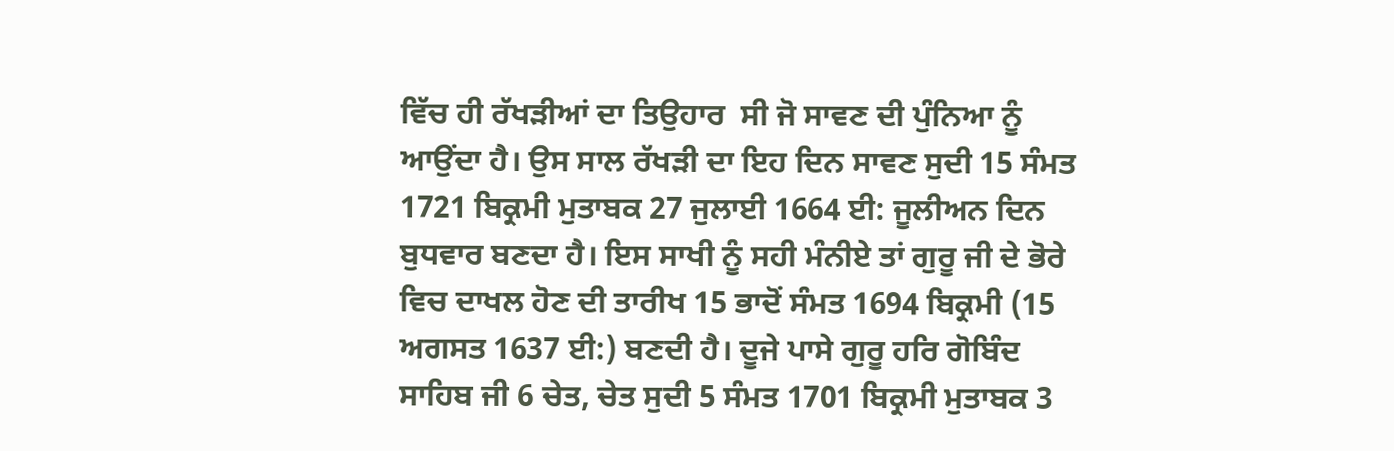ਵਿੱਚ ਹੀ ਰੱਖੜੀਆਂ ਦਾ ਤਿਉਹਾਰ  ਸੀ ਜੋ ਸਾਵਣ ਦੀ ਪੁੰਨਿਆ ਨੂੰ ਆਉਂਦਾ ਹੈ। ਉਸ ਸਾਲ ਰੱਖੜੀ ਦਾ ਇਹ ਦਿਨ ਸਾਵਣ ਸੁਦੀ 15 ਸੰਮਤ 1721 ਬਿਕ੍ਰਮੀ ਮੁਤਾਬਕ 27 ਜੁਲਾਈ 1664 ਈ: ਜੂਲੀਅਨ ਦਿਨ ਬੁਧਵਾਰ ਬਣਦਾ ਹੈ। ਇਸ ਸਾਖੀ ਨੂੰ ਸਹੀ ਮੰਨੀਏ ਤਾਂ ਗੁਰੂ ਜੀ ਦੇ ਭੋਰੇ ਵਿਚ ਦਾਖਲ ਹੋਣ ਦੀ ਤਾਰੀਖ 15 ਭਾਦੋਂ ਸੰਮਤ 1694 ਬਿਕ੍ਰਮੀ (15 ਅਗਸਤ 1637 ਈ:) ਬਣਦੀ ਹੈ। ਦੂਜੇ ਪਾਸੇ ਗੁਰੂ ਹਰਿ ਗੋਬਿੰਦ ਸਾਹਿਬ ਜੀ 6 ਚੇਤ, ਚੇਤ ਸੁਦੀ 5 ਸੰਮਤ 1701 ਬਿਕ੍ਰਮੀ ਮੁਤਾਬਕ 3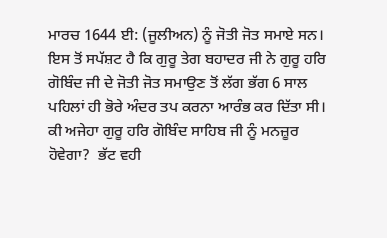ਮਾਰਚ 1644 ਈ: (ਜੂਲੀਅਨ) ਨੂੰ ਜੋਤੀ ਜੋਤ ਸਮਾਏ ਸਨ। ਇਸ ਤੋਂ ਸਪੱਸ਼ਟ ਹੈ ਕਿ ਗੁਰੂ ਤੇਗ ਬਹਾਦਰ ਜੀ ਨੇ ਗੁਰੂ ਹਰਿ ਗੋਬਿੰਦ ਜੀ ਦੇ ਜੋਤੀ ਜੋਤ ਸਮਾਉਣ ਤੋਂ ਲੱਗ ਭੱਗ 6 ਸਾਲ ਪਹਿਲਾਂ ਹੀ ਭੋਰੇ ਅੰਦਰ ਤਪ ਕਰਨਾ ਆਰੰਭ ਕਰ ਦਿੱਤਾ ਸੀ। ਕੀ ਅਜੇਹਾ ਗੁਰੂ ਹਰਿ ਗੋਬਿੰਦ ਸਾਹਿਬ ਜੀ ਨੂੰ ਮਨਜ਼ੂਰ ਹੋਵੇਗਾ?  ਭੱਟ ਵਹੀ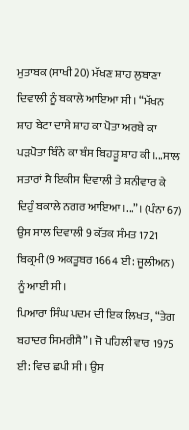ਮੁਤਾਬਕ (ਸਾਖੀ 20) ਮੱਖਣ ਸ਼ਾਹ ਲੁਬਾਣਾ ਦਿਵਾਲੀ ਨੂੰ ਬਕਾਲੇ ਆਇਆ ਸੀ। “ਮੱਖਨ ਸ਼ਾਹ ਬੇਟਾ ਦਾਸੇ ਸ਼ਾਹ ਕਾ ਪੋਤਾ ਅਰਬੇ ਕਾ ਪੜਪੋਤਾ ਬਿੰਨੇ ਕਾ ਬੰਸ ਬਿਹੜੂ ਸ਼ਾਹ ਕੀ।...ਸਾਲ ਸਤਾਰਾਂ ਸੈ ਇਕੀਸ ਦਿਵਾਲੀ ਤੇ ਸ਼ਨੀਵਾਰ ਕੇ ਦਿਹੁੰ ਬਕਾਲੇ ਨਗਰ ਆਇਆ।...”। (ਪੰਨਾ 67) ਉਸ ਸਾਲ ਦਿਵਾਲੀ 9 ਕੱਤਕ ਸੰਮਤ 1721 ਬਿਕ੍ਰਮੀ (9 ਅਕਤੂਬਰ 1664 ਈ: ਜੂਲੀਅਨ) ਨੂੰ ਆਈ ਸੀ।
ਪਿਆਰਾ ਸਿੰਘ ਪਦਮ ਦੀ ਇਕ ਲਿਖਤ, “ਤੇਗ ਬਹਾਦਰ ਸਿਮਰੀਸੈ”। ਜੋ ਪਹਿਲੀ ਵਾਰ 1975 ਈ: ਵਿਚ ਛਪੀ ਸੀ। ਉਸ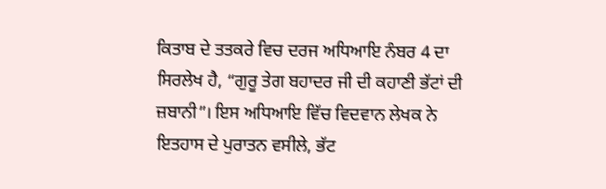ਕਿਤਾਬ ਦੇ ਤਤਕਰੇ ਵਿਚ ਦਰਜ ਅਧਿਆਇ ਨੰਬਰ 4 ਦਾ ਸਿਰਲੇਖ ਹੈ, “ਗੁਰੂ ਤੇਗ ਬਹਾਦਰ ਜੀ ਦੀ ਕਹਾਣੀ ਭੱਟਾਂ ਦੀ ਜ਼ਬਾਨੀ”। ਇਸ ਅਧਿਆਇ ਵਿੱਚ ਵਿਦਵਾਨ ਲੇਖਕ ਨੇ ਇਤਹਾਸ ਦੇ ਪੁਰਾਤਨ ਵਸੀਲੇ, ਭੱਟ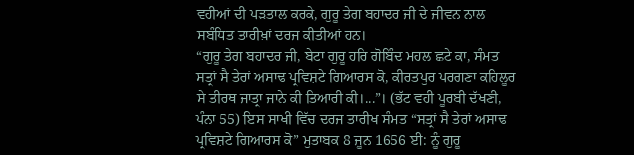ਵਹੀਆਂ ਦੀ ਪੜਤਾਲ ਕਰਕੇ, ਗੁਰੂ ਤੇਗ ਬਹਾਦਰ ਜੀ ਦੇ ਜੀਵਨ ਨਾਲ ਸਬੰਧਿਤ ਤਾਰੀਖ਼ਾਂ ਦਰਜ ਕੀਤੀਆਂ ਹਨ।
“ਗੁਰੂ ਤੇਗ ਬਹਾਦਰ ਜੀ, ਬੇਟਾ ਗੁਰੂ ਹਰਿ ਗੋਬਿੰਦ ਮਹਲ ਛਟੇ ਕਾ, ਸੰਮਤ ਸਤ੍ਰਾਂ ਸੈ ਤੇਰਾਂ ਅਸਾਢ ਪ੍ਰਵਿਸ਼ਟੇ ਗਿਆਰਸ ਕੋ, ਕੀਰਤਪੁਰ ਪਰਗਣਾ ਕਹਿਲੂਰ ਸੇ ਤੀਰਥ ਜਾਤ੍ਰਾ ਜਾਨੇ ਕੀ ਤਿਆਰੀ ਕੀ।...”। (ਭੱਟ ਵਹੀ ਪੂਰਬੀ ਦੱਖਣੀ, ਪੰਨਾ 55) ਇਸ ਸਾਖੀ ਵਿੱਚ ਦਰਜ ਤਾਰੀਖ ਸੰਮਤ “ਸਤ੍ਰਾਂ ਸੈ ਤੇਰਾਂ ਅਸਾਢ ਪ੍ਰਵਿਸ਼ਟੇ ਗਿਆਰਸ ਕੋ” ਮੁਤਾਬਕ 8 ਜੂਨ 1656 ਈ: ਨੂੰ ਗੁਰੂ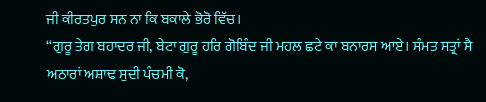ਜੀ ਕੀਰਤਪੁਰ ਸਨ ਨਾ ਕਿ ਬਕਾਲੇ ਭੋਰੋ ਵਿੱਚ।
“ਗੁਰੂ ਤੇਗ ਬਹਾਦਰ ਜੀ, ਬੇਟਾ ਗੁਰੂ ਹਰਿ ਗੋਬਿੰਦ ਜੀ ਮਹਲ ਛਟੇ ਕਾ ਬਨਾਰਸ ਆਏ। ਸੰਮਤ ਸਤ੍ਰਾਂ ਸੈ ਅਠਾਰਾਂ ਅਸ਼ਾਢ ਸੁਦੀ ਪੰਚਮੀ ਕੋ,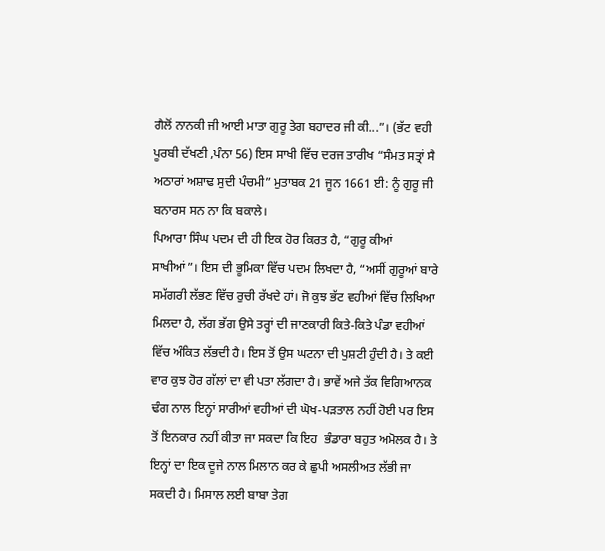ਗੈਲੋਂ ਨਾਨਕੀ ਜੀ ਆਈ ਮਾਤਾ ਗੁਰੂ ਤੇਗ ਬਹਾਦਰ ਜੀ ਕੀ...”। (ਭੱਟ ਵਹੀ ਪੂਰਬੀ ਦੱਖਣੀ ,ਪੰਨਾ 56) ਇਸ ਸਾਖੀ ਵਿੱਚ ਦਰਜ ਤਾਰੀਖ “ਸੰਮਤ ਸਤ੍ਰਾਂ ਸੈ ਅਠਾਰਾਂ ਅਸ਼ਾਢ ਸੁਦੀ ਪੰਚਮੀ” ਮੁਤਾਬਕ 21 ਜੂਨ 1661 ਈ: ਨੂੰ ਗੁਰੂ ਜੀ ਬਨਾਰਸ ਸਨ ਨਾ ਕਿ ਬਕਾਲੇ।
ਪਿਆਰਾ ਸਿੰਘ ਪਦਮ ਦੀ ਹੀ ਇਕ ਹੋਰ ਕਿਰਤ ਹੈ, “ਗੁਰੂ ਕੀਆਂ ਸਾਖੀਆਂ”। ਇਸ ਦੀ ਭੂਮਿਕਾ ਵਿੱਚ ਪਦਮ ਲਿਖਦਾ ਹੈ, “ਅਸੀਂ ਗੁਰੂਆਂ ਬਾਰੇ ਸਮੱਗਰੀ ਲੱਭਣ ਵਿੱਚ ਰੁਚੀ ਰੱਖਦੇ ਹਾਂ। ਜੋ ਕੁਝ ਭੱਟ ਵਹੀਆਂ ਵਿੱਚ ਲਿਖਿਆ ਮਿਲਦਾ ਹੈ, ਲੱਗ ਭੱਗ ਉਸੇ ਤਰ੍ਹਾਂ ਦੀ ਜਾਣਕਾਰੀ ਕਿਤੇ-ਕਿਤੇ ਪੰਡਾ ਵਹੀਆਂ ਵਿੱਚ ਅੰਕਿਤ ਲੱਭਦੀ ਹੈ। ਇਸ ਤੋਂ ਉਸ ਘਟਨਾ ਦੀ ਪੁਸ਼ਟੀ ਹੁੰਦੀ ਹੈ। ਤੇ ਕਈ ਵਾਰ ਕੁਝ ਹੋਰ ਗੱਲਾਂ ਦਾ ਵੀ ਪਤਾ ਲੱਗਦਾ ਹੈ। ਭਾਵੇਂ ਅਜੇ ਤੱਕ ਵਿਗਿਆਨਕ ਢੰਗ ਨਾਲ ਇਨ੍ਹਾਂ ਸਾਰੀਆਂ ਵਹੀਆਂ ਦੀ ਘੋਖ-ਪੜਤਾਲ ਨਹੀਂ ਹੋਈ ਪਰ ਇਸ ਤੋਂ ਇਨਕਾਰ ਨਹੀਂ ਕੀਤਾ ਜਾ ਸਕਦਾ ਕਿ ਇਹ  ਭੰਡਾਰਾ ਬਹੁਤ ਅਮੋਲਕ ਹੈ। ਤੇ ਇਨ੍ਹਾਂ ਦਾ ਇਕ ਦੂਜੇ ਨਾਲ ਮਿਲਾਨ ਕਰ ਕੇ ਛੁਪੀ ਅਸਲੀਅਤ ਲੱਭੀ ਜਾ ਸਕਦੀ ਹੈ। ਮਿਸਾਲ ਲਈ ਬਾਬਾ ਤੇਗ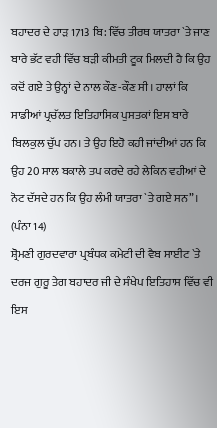ਬਹਾਦਰ ਦੇ ਹਾੜ 1713 ਬਿ: ਵਿੱਚ ਤੀਰਥ ਯਾਤਰਾ `ਤੇ ਜਾਣ ਬਾਰੇ ਭੱਟ ਵਹੀ ਵਿੱਚ ਬੜੀ ਕੀਮਤੀ ਟੂਕ ਮਿਲਦੀ ਹੈ ਕਿ ਉਹ ਕਦੋਂ ਗਏ ਤੇ ਉਨ੍ਹਾਂ ਦੇ ਨਾਲ ਕੌਣ-ਕੌਣ ਸੀ। ਹਾਲਾਂ ਕਿ ਸਾਡੀਆਂ ਪ੍ਰਚੱਲਤ ਇਤਿਹਾਸਿਕ ਪੁਸਤਕਾਂ ਇਸ ਬਾਰੇ ਬਿਲਕੁਲ ਚੁੱਪ ਹਨ। ਤੇ ਉਹ ਇਹੋ ਕਹੀ ਜਾਂਦੀਆਂ ਹਨ ਕਿ ਉਹ 20 ਸਾਲ ਬਕਾਲੇ ਤਪ ਕਰਦੇ ਰਹੇ ਲੇਕਿਨ ਵਹੀਆਂ ਦੇ ਨੋਟ ਦੱਸਦੇ ਹਨ ਕਿ ਉਹ ਲੰਮੀ ਯਾਤਰਾ `ਤੇ ਗਏ ਸਨ”। (ਪੰਨਾ 14)
ਸ਼੍ਰੋਮਣੀ ਗੁਰਦਵਾਰਾ ਪ੍ਰਬੰਧਕ ਕਮੇਟੀ ਦੀ ਵੈਬ ਸਾਈਟ `ਤੇ ਦਰਜ ਗੁਰੂ ਤੇਗ ਬਹਾਦਰ ਜੀ ਦੇ ਸੰਖੇਪ ਇਤਿਹਾਸ ਵਿੱਚ ਵੀ ਇਸ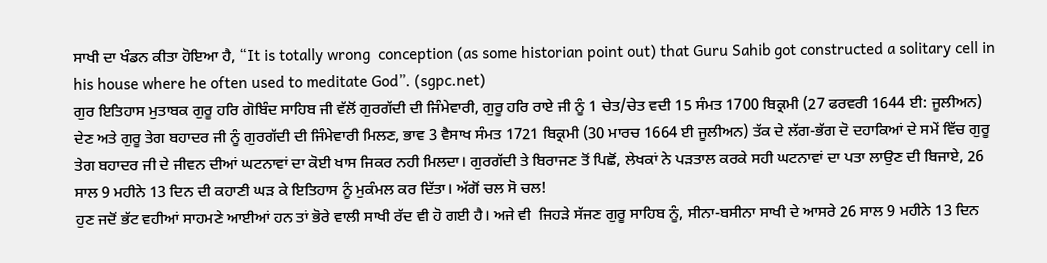ਸਾਖੀ ਦਾ ਖੰਡਨ ਕੀਤਾ ਹੋਇਆ ਹੈ, “It is totally wrong  conception (as some historian point out) that Guru Sahib got constructed a solitary cell in his house where he often used to meditate God”. (sgpc.net)
ਗੁਰ ਇਤਿਹਾਸ ਮੁਤਾਬਕ ਗੁਰੂ ਹਰਿ ਗੋਬਿੰਦ ਸਾਹਿਬ ਜੀ ਵੱਲੋਂ ਗੁਰਗੱਦੀ ਦੀ ਜਿੰਮੇਵਾਰੀ, ਗੁਰੂ ਹਰਿ ਰਾਏ ਜੀ ਨੂੰ 1 ਚੇਤ/ਚੇਤ ਵਦੀ 15 ਸੰਮਤ 1700 ਬਿਕ੍ਰਮੀ (27 ਫਰਵਰੀ 1644 ਈ: ਜੂਲੀਅਨ) ਦੇਣ ਅਤੇ ਗੁਰੂ ਤੇਗ ਬਹਾਦਰ ਜੀ ਨੂੰ ਗੁਰਗੱਦੀ ਦੀ ਜਿੰਮੇਵਾਰੀ ਮਿਲਣ, ਭਾਵ 3 ਵੈਸਾਖ ਸੰਮਤ 1721 ਬਿਕ੍ਰਮੀ (30 ਮਾਰਚ 1664 ਈ ਜੂਲੀਅਨ) ਤੱਕ ਦੇ ਲੱਗ-ਭੱਗ ਦੋ ਦਹਾਕਿਆਂ ਦੇ ਸਮੇਂ ਵਿੱਚ ਗੁਰੂ ਤੇਗ ਬਹਾਦਰ ਜੀ ਦੇ ਜੀਵਨ ਦੀਆਂ ਘਟਨਾਵਾਂ ਦਾ ਕੋਈ ਖਾਸ ਜਿਕਰ ਨਹੀ ਮਿਲਦਾ। ਗੁਰਗੱਦੀ ਤੇ ਬਿਰਾਜਣ ਤੋਂ ਪਿਛੋਂ, ਲੇਖਕਾਂ ਨੇ ਪੜਤਾਲ ਕਰਕੇ ਸਹੀ ਘਟਨਾਵਾਂ ਦਾ ਪਤਾ ਲਾਉਣ ਦੀ ਬਿਜਾਏ, 26 ਸਾਲ 9 ਮਹੀਨੇ 13 ਦਿਨ ਦੀ ਕਹਾਣੀ ਘੜ ਕੇ ਇਤਿਹਾਸ ਨੂੰ ਮੁਕੰਮਲ ਕਰ ਦਿੱਤਾ। ਅੱਗੋਂ ਚਲ ਸੋ ਚਲ!
ਹੁਣ ਜਦੋਂ ਭੱਟ ਵਹੀਆਂ ਸਾਹਮਣੇ ਆਈਆਂ ਹਨ ਤਾਂ ਭੋਰੇ ਵਾਲੀ ਸਾਖੀ ਰੱਦ ਵੀ ਹੋ ਗਈ ਹੈ। ਅਜੇ ਵੀ  ਜਿਹੜੇ ਸੱਜਣ ਗੁਰੂ ਸਾਹਿਬ ਨੂੰ, ਸੀਨਾ-ਬਸੀਨਾ ਸਾਖੀ ਦੇ ਆਸਰੇ 26 ਸਾਲ 9 ਮਹੀਨੇ 13 ਦਿਨ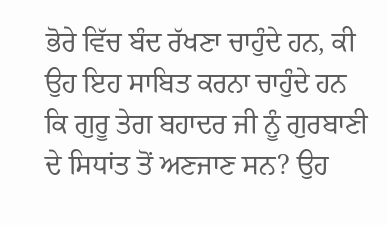ਭੋਰੇ ਵਿੱਚ ਬੰਦ ਰੱਖਣਾ ਚਾਹੁੰਦੇ ਹਨ, ਕੀ ਉਹ ਇਹ ਸਾਬਿਤ ਕਰਨਾ ਚਾਹੁੰਦੇ ਹਨ ਕਿ ਗੁਰੂ ਤੇਗ ਬਹਾਦਰ ਜੀ ਨੂੰ ਗੁਰਬਾਣੀ ਦੇ ਸਿਧਾਂਤ ਤੋਂ ਅਣਜਾਣ ਸਨ? ਉਹ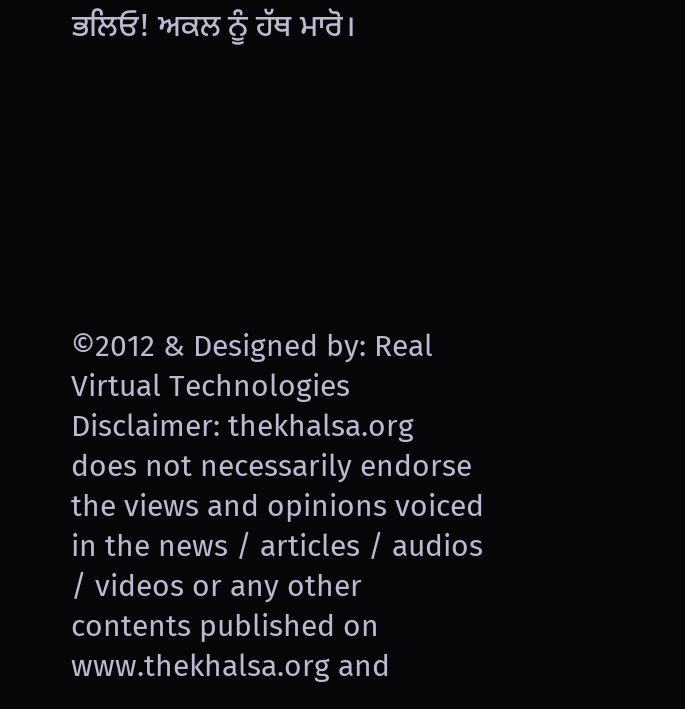ਭਲਿਓ! ਅਕਲ ਨੂੰ ਹੱਥ ਮਾਰੋ।







©2012 & Designed by: Real Virtual Technologies
Disclaimer: thekhalsa.org does not necessarily endorse the views and opinions voiced in the news / articles / audios / videos or any other contents published on www.thekhalsa.org and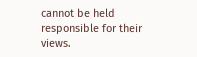cannot be held responsible for their views.